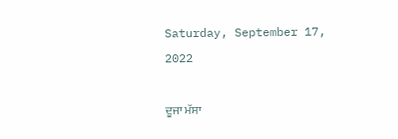Saturday, September 17, 2022

ਦੂਜਾ ਮੱਸਾ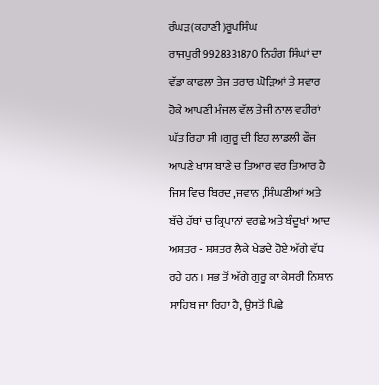ਰੰਘੜ(ਕਹਾਣੀ)ਰੂਪਸਿੰਘ ਰਾਜਪੁਰੀ9928331870 ਨਿਹੰਗ ਸਿੰਘਾਂ ਦਾ ਵੱਡਾ ਕਾਫਲਾ ਤੇਜ ਤਰਾਰ ਘੋੜਿਆਂ ਤੇ ਸਵਾਰ ਹੋਕੇ ਆਪਣੀ ਮੰਜਲ ਵੱਲ ਤੇਜੀ ਨਾਲ ਵਹੀਰਾਂ ਘੱਤ ਰਿਹਾ ਸੀ ।ਗੁਰੂ ਦੀ ਇਹ ਲਾਡਲੀ ਫੌਜ ਆਪਣੇ ਖਾਸ ਬਾਣੇ ਚ ਤਿਆਰ ਵਰ ਤਿਆਰ ਹੈ ਜਿਸ ਵਿਚ ਬਿਰਦ ,ਜਵਾਨ ,ਸਿੰਘਣੀਆਂ ਅਤੇ ਬੱਚੇ ਹੱਥਾਂ ਚ ਕ੍ਰਿਪਾਨਾਂ ਵਰਛੇ ਅਤੇ ਬੰਦੂਖਾਂ ਆਦ ਅਸ਼ਤਰ - ਸ਼ਸ਼ਤਰ ਲੈਕੇ ਖੇਡਦੇ ਹੋਏ ਅੱਗੇ ਵੱਧ ਰਹੇ ਹਨ । ਸਭ ਤੋਂ ਅੱਗੇ ਗੁਰੂ ਕਾ ਕੇਸਰੀ ਨਿਸ਼ਾਨ ਸਾਹਿਬ ਜਾ ਰਿਹਾ ਹੈ, ਉਸਤੋਂ ਪਿਛੇ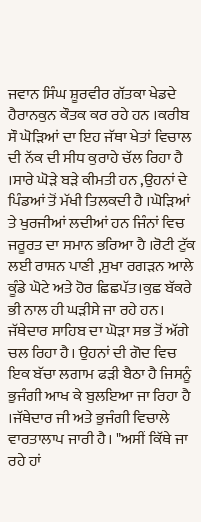ਜਵਾਨ ਸਿੰਘ ਸ਼ੂਰਵੀਰ ਗੱਤਕਾ ਖੇਡਦੇ ਹੈਰਾਨਕੁਨ ਕੌਤਕ ਕਰ ਰਹੇ ਹਨ ।ਕਰੀਬ ਸੌ ਘੋੜਿਆਂ ਦਾ ਇਹ ਜੱਥਾ ਖੇਤਾਂ ਵਿਚਾਲ ਦੀ ਨੱਕ ਦੀ ਸੀਧ ਕੁਰਾਹੇ ਚੱਲ ਰਿਹਾ ਹੈ ।ਸਾਰੇ ਘੋੜੇ ਬੜੇ ਕੀਮਤੀ ਹਨ ,ਉਹਨਾਂ ਦੇ ਪਿੰਡਆਂ ਤੋਂ ਮੱਖੀ ਤਿਲਕਦੀ ਹੈ ।ਘੋੜਿਆਂ ਤੇ ਖੁਰਜੀਆਂ ਲਦੀਆਂ ਹਨ ਜਿੰਨਾਂ ਵਿਚ ਜਰੂਰਤ ਦਾ ਸਮਾਨ ਭਰਿਆ ਹੈ ।ਰੋਟੀ ਟੁੱਕ ਲਈ ਰਾਸ਼ਨ ਪਾਣੀ ,ਸੁਖਾ ਰਗੜਨ ਆਲੇ ਕੂੰਡੇ ਘੋਟੇ ਅਤੇ ਹੋਰ ਛਿਛਪੱਤ।ਕੁਛ ਬੱਕਰੇ ਭੀ ਨਾਲ ਹੀ ਘੜੀਸੇ ਜਾ ਰਹੇ ਹਨ। ਜੱਥੇਦਾਰ ਸਾਹਿਬ ਦਾ ਘੋੜਾ ਸਭ ਤੋਂ ਅੱਗੇ ਚਲ ਰਿਹਾ ਹੈ। ਉਹਨਾਂ ਦੀ ਗੋਦ ਵਿਚ ਇਕ ਬੱਚਾ ਲਗਾਮ ਫੜੀ ਬੈਠਾ ਹੈ ਜਿਸਨੂੰ ਭੁਜੰਗੀ ਆਖ ਕੇ ਬੁਲਇਆ ਜਾ ਰਿਹਾ ਹੈ ।ਜੱਥੇਦਾਰ ਜੀ ਅਤੇ ਭੁਜੰਗੀ ਵਿਚਾਲੇ ਵਾਰਤਾਲਾਪ ਜਾਰੀ ਹੈ। "ਅਸੀਂ ਕਿੱਥੇ ਜਾ ਰਹੇ ਹਾਂ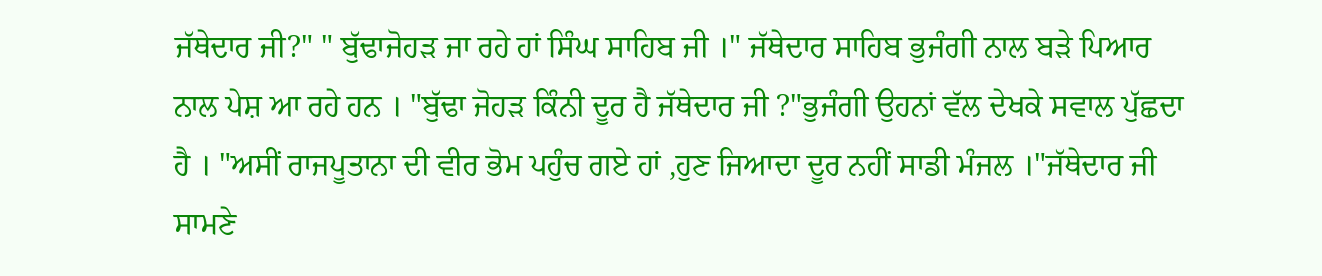ਜੱਥੇਦਾਰ ਜੀ?" " ਬੁੱਢਾਜੋਹੜ ਜਾ ਰਹੇ ਹਾਂ ਸਿੰਘ ਸਾਹਿਬ ਜੀ ।" ਜੱਥੇਦਾਰ ਸਾਹਿਬ ਭੁਜੰਗੀ ਨਾਲ ਬੜੇ ਪਿਆਰ ਨਾਲ ਪੇਸ਼ ਆ ਰਹੇ ਹਨ । "ਬੁੱਢਾ ਜੋਹੜ ਕਿੰਨੀ ਦੂਰ ਹੈ ਜੱਥੇਦਾਰ ਜੀ ?"ਭੁਜੰਗੀ ਉਹਨਾਂ ਵੱਲ ਦੇਖਕੇ ਸਵਾਲ ਪੁੱਛਦਾ ਹੈ । "ਅਸੀਂ ਰਾਜਪੂਤਾਨਾ ਦੀ ਵੀਰ ਭੋਮ ਪਹੁੰਚ ਗਏ ਹਾਂ ,ਹੁਣ ਜਿਆਦਾ ਦੂਰ ਨਹੀਂ ਸਾਡੀ ਮੰਜਲ ।"ਜੱਥੇਦਾਰ ਜੀ ਸਾਮਣੇ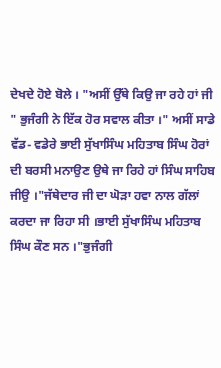ਦੇਖਦੇ ਹੋਏ ਬੋਲੇ । "ਅਸੀਂ ਉੱਥੇ ਕਿਉ ਜਾ ਰਹੇ ਹਾਂ ਜੀ " ਭੁਜੰਗੀ ਨੇ ਇੱਕ ਹੋਰ ਸਵਾਲ ਕੀਤਾ ।" ਅਸੀਂ ਸਾਡੇ ਵੱਡ- ਵਡੇਰੇ ਭਾਈ ਸੁੱਖਾਸਿੰਘ ਮਹਿਤਾਬ ਸਿੰਘ ਹੋਰਾਂ ਦੀ ਬਰਸੀ ਮਨਾਉਣ ਉਥੇ ਜਾ ਰਿਹੇ ਹਾਂ ਸਿੰਘ ਸਾਹਿਬ ਜੀਉ ।"ਜੱਥੇਦਾਰ ਜੀ ਦਾ ਘੋੜਾ ਹਵਾ ਨਾਲ ਗੱਲਾਂ ਕਰਦਾ ਜਾ ਰਿਹਾ ਸੀ ।ਭਾਈ ਸੁੱਖਾਸਿੰਘ ਮਹਿਤਾਬ ਸਿੰਘ ਕੌਣ ਸਨ ।"ਭੁਜੰਗੀ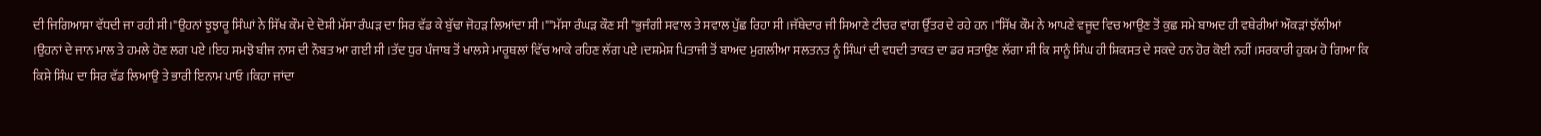ਦੀ ਜਿਗਿਆਸਾ ਵੱਧਦੀ ਜਾ ਰਹੀ ਸੀ।"ਉਹਨਾਂ ਝੁਝਾਰੂ ਸਿੰਘਾਂ ਨੇ ਸਿੱਖ ਕੌਮ ਦੇ ਦੋਸ਼ੀ ਮੱਸਾ ਰੰਘੜ ਦਾ ਸਿਰ ਵੱਡ ਕੇ ਬੁੱਢਾ ਜੋਹੜ ਲਿਆਂਦਾ ਸੀ ।""ਮੱਸਾ ਰੰਘੜ ਕੌਣ ਸੀ "ਭੁਜੰਗੀ ਸਵਾਲ ਤੇ ਸਵਾਲ ਪੁੱਛ ਰਿਹਾ ਸੀ ।ਜੱਥੇਦਾਰ ਜੀ ਸਿਆਣੇ ਟੀਚਰ ਵਾਂਗ ਉੱਤਰ ਦੇ ਰਹੇ ਹਨ ।"ਸਿੱਖ ਕੌਮ ਨੇ ਆਪਣੇ ਵਜੂਦ ਵਿਚ ਆਉਣ ਤੋਂ ਕੁਛ ਸਮੇ ਬਾਅਦ ਹੀ ਵਥੇਰੀਆਂ ਔਕੜਾਂ ਝੱਲੀਆਂ ।ਉਹਨਾਂ ਦੇ ਜਾਨ ਮਾਲ ਤੇ ਹਮਲੇ ਹੋਣ ਲਗ ਪਏ ।ਇਹ ਸਮਝੋ ਬੀਜ ਨਾਸ ਦੀ ਨੌਬਤ ਆ ਗਈ ਸੀ ।ਤੱਦ ਧੁਰ ਪੰਜਾਬ ਤੋਂ ਖਾਲਸੇ ਮਾਰੂਥਲਾਂ ਵਿੱਚ ਆਕੇ ਰਹਿਣ ਲੱਗ ਪਏ ।ਦਸ਼ਮੇਸ਼ ਪਿਤਾਜੀ ਤੋਂ ਬਾਅਦ ਮੁਗਲੀਆ ਸਲਤਨਤ ਨੂੰ ਸਿੰਘਾਂ ਦੀ ਵਧਦੀ ਤਾਕਤ ਦਾ ਡਰ ਸਤਾਉਣ ਲੱਗਾ ਸੀ ਕਿ ਸਾਨੂੰ ਸਿੰਘ ਹੀ ਸ਼ਿਕਸਤ ਦੇ ਸਕਦੇ ਹਨ ਹੋਰ ਕੋਈ ਨਹੀਂ ।ਸਰਕਾਰੀ ਹੁਕਮ ਹੋ ਗਿਆ ਕਿ ਕਿਸੇ ਸਿੰਘ ਦਾ ਸਿਰ ਵੱਡ ਲਿਆਉ ਤੇ ਭਾਰੀ ਇਨਾਮ ਪਾਓ ।ਕਿਹਾ ਜਾਂਦਾ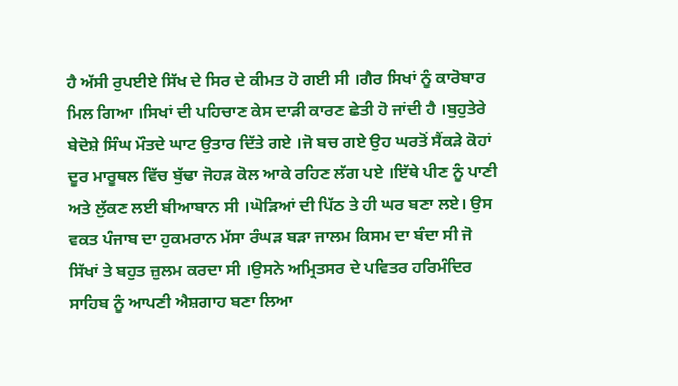ਹੈ ਅੱਸੀ ਰੁਪਈਏ ਸਿੱਖ ਦੇ ਸਿਰ ਦੇ ਕੀਮਤ ਹੋ ਗਈ ਸੀ ।ਗੈਰ ਸਿਖਾਂ ਨੂੰ ਕਾਰੋਬਾਰ ਮਿਲ ਗਿਆ ।ਸਿਖਾਂ ਦੀ ਪਹਿਚਾਣ ਕੇਸ ਦਾੜੀ ਕਾਰਣ ਛੇਤੀ ਹੋ ਜਾਂਦੀ ਹੈ ।ਬੁਹੁਤੇਰੇ ਬੇਦੋਸ਼ੇ ਸਿੰਘ ਮੌਤਦੇ ਘਾਟ ਉਤਾਰ ਦਿੱਤੇ ਗਏ ।ਜੋ ਬਚ ਗਏ ਉਹ ਘਰਤੋਂ ਸੈਂਕੜੇ ਕੋਹਾਂ ਦੂਰ ਮਾਰੂਥਲ ਵਿੱਚ ਬੁੱਢਾ ਜੋਹੜ ਕੋਲ ਆਕੇ ਰਹਿਣ ਲੱਗ ਪਏ ।ਇੱਥੇ ਪੀਣ ਨੂੰ ਪਾਣੀ ਅਤੇ ਲੁੱਕਣ ਲਈ ਬੀਆਬਾਨ ਸੀ ।ਘੋੜਿਆਂ ਦੀ ਪਿੱਠ ਤੇ ਹੀ ਘਰ ਬਣਾ ਲਏ। ਉਸ ਵਕਤ ਪੰਜਾਬ ਦਾ ਹੁਕਮਰਾਨ ਮੱਸਾ ਰੰਘੜ ਬੜਾ ਜਾਲਮ ਕਿਸਮ ਦਾ ਬੰਦਾ ਸੀ ਜੋ ਸਿੱਖਾਂ ਤੇ ਬਹੁਤ ਜ਼ੁਲਮ ਕਰਦਾ ਸੀ ।ਉਸਨੇ ਅਮ੍ਰਿਤਸਰ ਦੇ ਪਵਿਤਰ ਹਰਿਮੰਦਿਰ ਸਾਹਿਬ ਨੂੰ ਆਪਣੀ ਐਸ਼ਗਾਹ ਬਣਾ ਲਿਆ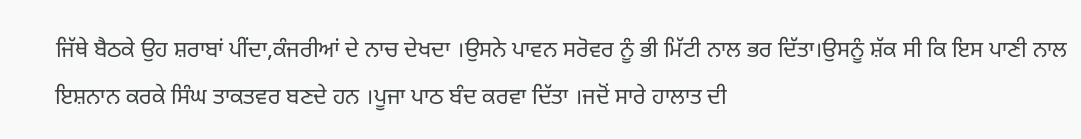ਜਿੱਥੇ ਬੈਠਕੇ ਉਹ ਸ਼ਰਾਬਾਂ ਪੀਂਦਾ,ਕੰਜਰੀਆਂ ਦੇ ਨਾਚ ਦੇਖਦਾ ।ਉਸਨੇ ਪਾਵਨ ਸਰੋਵਰ ਨੂੰ ਭੀ ਮਿੱਟੀ ਨਾਲ ਭਰ ਦਿੱਤਾ।ਉਸਨੂੰ ਸ਼ੱਕ ਸੀ ਕਿ ਇਸ ਪਾਣੀ ਨਾਲ ਇਸ਼ਨਾਨ ਕਰਕੇ ਸਿੰਘ ਤਾਕਤਵਰ ਬਣਦੇ ਹਨ ।ਪੂਜਾ ਪਾਠ ਬੰਦ ਕਰਵਾ ਦਿੱਤਾ ।ਜਦੋਂ ਸਾਰੇ ਹਾਲਾਤ ਦੀ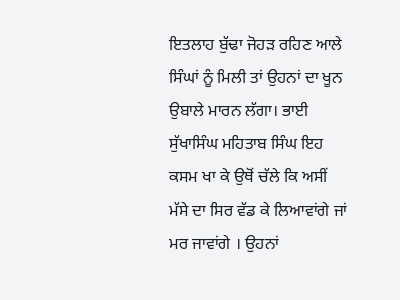ਇਤਲਾਹ ਬੁੱਢਾ ਜੋਹੜ ਰਹਿਣ ਆਲੇ ਸਿੰਘਾਂ ਨੂੰ ਮਿਲੀ ਤਾਂ ਉਹਨਾਂ ਦਾ ਖੂਨ ਉਬਾਲੇ ਮਾਰਨ ਲੱਗਾ। ਭਾਈ ਸੁੱਖਾਸਿੰਘ ਮਹਿਤਾਬ ਸਿੰਘ ਇਹ ਕਸਮ ਖਾ ਕੇ ਉਥੋਂ ਚੱਲੇ ਕਿ ਅਸੀਂ ਮੱਸੇ ਦਾ ਸਿਰ ਵੱਡ ਕੇ ਲਿਆਵਾਂਗੇ ਜਾਂ ਮਰ ਜਾਵਾਂਗੇ । ਉਹਨਾਂ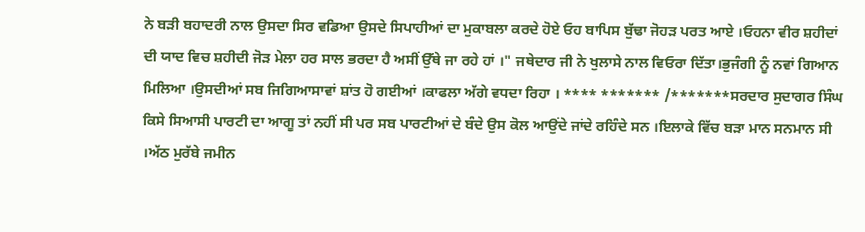ਨੇ ਬੜੀ ਬਹਾਦਰੀ ਨਾਲ ਉਸਦਾ ਸਿਰ ਵਡਿਆ ਉਸਦੇ ਸਿਪਾਹੀਆਂ ਦਾ ਮੁਕਾਬਲਾ ਕਰਦੇ ਹੋਏ ਓਹ ਬਾਪਿਸ ਬੁੱਢਾ ਜੋਹੜ ਪਰਤ ਆਏ ।ਓਹਨਾ ਵੀਰ ਸ਼ਹੀਦਾਂ ਦੀ ਯਾਦ ਵਿਚ ਸ਼ਹੀਦੀ ਜੋੜ ਮੇਲਾ ਹਰ ਸਾਲ ਭਰਦਾ ਹੈ ਅਸੀਂ ਉੱਥੇ ਜਾ ਰਹੇ ਹਾਂ ।" ਜਥੇਦਾਰ ਜੀ ਨੇ ਖੁਲਾਸੇ ਨਾਲ ਵਿਓਰਾ ਦਿੱਤਾ।ਭੁਜੰਗੀ ਨੂੰ ਨਵਾਂ ਗਿਆਨ ਮਿਲਿਆ ।ਉਸਦੀਆਂ ਸਬ ਜਿਗਿਆਸਾਵਾਂ ਸ਼ਾਂਤ ਹੋ ਗਈਆਂ ।ਕਾਫਲਾ ਅੱਗੇ ਵਧਦਾ ਰਿਹਾ । **** ******* /*******ਸਰਦਾਰ ਸੁਦਾਗਰ ਸਿੰਘ ਕਿਸੇ ਸਿਆਸੀ ਪਾਰਟੀ ਦਾ ਆਗੂ ਤਾਂ ਨਹੀਂ ਸੀ ਪਰ ਸਬ ਪਾਰਟੀਆਂ ਦੇ ਬੰਦੇ ਉਸ ਕੋਲ ਆਉਂਦੇ ਜਾਂਦੇ ਰਹਿੰਦੇ ਸਨ ।ਇਲਾਕੇ ਵਿੱਚ ਬਡ਼ਾ ਮਾਨ ਸਨਮਾਨ ਸੀ ।ਅੱਠ ਮੁਰੱਬੇ ਜਮੀਨ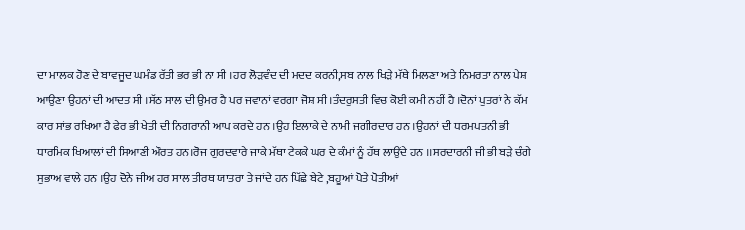ਦਾ ਮਾਲਕ ਹੋਣ ਦੇ ਬਾਵਜੂਦ ਘਮੰਡ ਰੱਤੀ ਭਰ ਭੀ ਨਾ ਸੀ ।ਹਰ ਲੋੜਵੰਦ ਦੀ ਮਦਦ ਕਰਨੀ,ਸਬ ਨਾਲ ਖਿੜੇ ਮੱਥੇ ਮਿਲਣਾ ਅਤੇ ਨਿਮਰਤਾ ਨਾਲ ਪੇਸ਼ ਆਉਣਾ ਉਹਨਾਂ ਦੀ ਆਦਤ ਸੀ ।ਸੱਠ ਸਾਲ ਦੀ ਉਮਰ ਹੈ ਪਰ ਜਵਾਨਾਂ ਵਰਗਾ ਜੋਸ਼ ਸੀ ।ਤੰਦਰੁਸਤੀ ਵਿਚ ਕੋਈ ਕਮੀ ਨਹੀਂ ਹੈ ।ਦੋਨਾਂ ਪੁਤਰਾਂ ਨੇ ਕੱਮ ਕਾਰ ਸਾਂਭ ਰਖਿਆ ਹੈ ਫੇਰ ਭੀ ਖੇਤੀ ਦੀ ਨਿਗਰਾਨੀ ਆਪ ਕਰਦੇ ਹਨ ।ਉਹ ਇਲਾਕੇ ਦੇ ਨਾਮੀ ਜਗੀਰਦਾਰ ਹਨ ।ਉਹਨਾਂ ਦੀ ਧਰਮਪਤਨੀ ਭੀ ਧਾਰਮਿਕ ਖਿਆਲਾਂ ਦੀ ਸਿਆਣੀ ਔਰਤ ਹਨ।ਰੋਜ ਗੁਰਦਵਾਰੇ ਜਾਕੇ ਮੱਥਾ ਟੇਕਕੇ ਘਰ ਦੇ ਕੰਮਾਂ ਨੂੰ ਹੱਥ ਲਾਉਂਦੇ ਹਨ ।।ਸਰਦਾਰਨੀ ਜੀ ਭੀ ਬੜੇ ਚੰਗੇ ਸੁਭਾਅ ਵਾਲੇ ਹਨ ।ਉਹ ਦੋਨੇ ਜੀਅ ਹਰ ਸਾਲ ਤੀਰਥ ਯਾਤਰਾ ਤੇ ਜਾਂਦੇ ਹਨ ਪਿੱਛੇ ਬੇਟੇ ,ਬਹੂਆਂ ਪੋਤੇ ਪੋਤੀਆਂ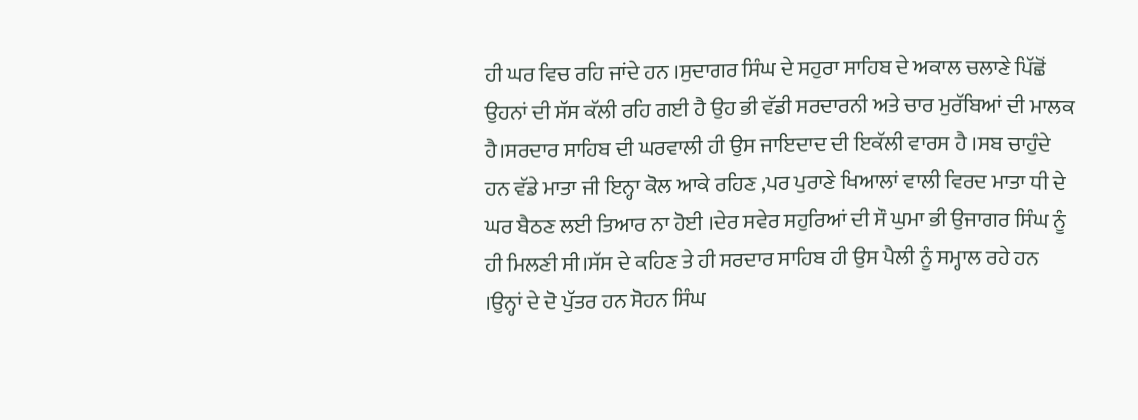ਹੀ ਘਰ ਵਿਚ ਰਹਿ ਜਾਂਦੇ ਹਨ ।ਸੁਦਾਗਰ ਸਿੰਘ ਦੇ ਸਹੁਰਾ ਸਾਹਿਬ ਦੇ ਅਕਾਲ ਚਲਾਣੇ ਪਿੱਛੋਂ ਉਹਨਾਂ ਦੀ ਸੱਸ ਕੱਲੀ ਰਹਿ ਗਈ ਹੈ ਉਹ ਭੀ ਵੱਡੀ ਸਰਦਾਰਨੀ ਅਤੇ ਚਾਰ ਮੁਰੱਬਿਆਂ ਦੀ ਮਾਲਕ ਹੈ।ਸਰਦਾਰ ਸਾਹਿਬ ਦੀ ਘਰਵਾਲੀ ਹੀ ਉਸ ਜਾਇਦਾਦ ਦੀ ਇਕੱਲੀ ਵਾਰਸ ਹੈ ।ਸਬ ਚਾਹੁੰਦੇ ਹਨ ਵੱਡੇ ਮਾਤਾ ਜੀ ਇਨ੍ਹਾ ਕੋਲ ਆਕੇ ਰਹਿਣ ,ਪਰ ਪੁਰਾਣੇ ਖਿਆਲਾਂ ਵਾਲੀ ਵਿਰਦ ਮਾਤਾ ਧੀ ਦੇ ਘਰ ਬੈਠਣ ਲਈ ਤਿਆਰ ਨਾ ਹੋਈ ।ਦੇਰ ਸਵੇਰ ਸਹੁਰਿਆਂ ਦੀ ਸੌ ਘੁਮਾ ਭੀ ਉਜਾਗਰ ਸਿੰਘ ਨੂੰ ਹੀ ਮਿਲਣੀ ਸੀ।ਸੱਸ ਦੇ ਕਹਿਣ ਤੇ ਹੀ ਸਰਦਾਰ ਸਾਹਿਬ ਹੀ ਉਸ ਪੈਲੀ ਨੂੰ ਸਮ੍ਹਾਲ ਰਹੇ ਹਨ ।ਉਨ੍ਹਾਂ ਦੇ ਦੋ ਪੁੱਤਰ ਹਨ ਸੋਹਨ ਸਿੰਘ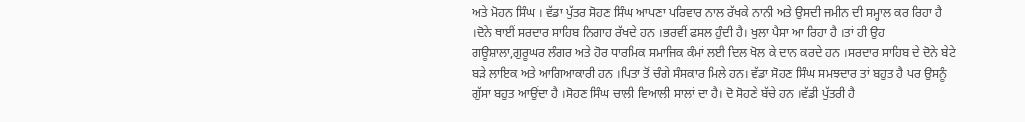ਅਤੇ ਮੋਹਨ ਸਿੰਘ । ਵੱਡਾ ਪੁੱਤਰ ਸੋਹਣ ਸਿੰਘ ਆਪਣਾ ਪਰਿਵਾਰ ਨਾਲ ਰੱਖਕੇ ਨਾਨੀ ਅਤੇ ਉਸਦੀ ਜਮੀਨ ਦੀ ਸਮ੍ਹਾਲ ਕਰ ਰਿਹਾ ਹੈ ।ਦੋਨੇ ਥਾਈਂ ਸਰਦਾਰ ਸਾਹਿਬ ਨਿਗਾਹ ਰੱਖਦੇ ਹਨ ।ਭਰਵੀਂ ਫਸਲ ਹੁੰਦੀ ਹੈ। ਖੁਲਾ ਪੈਸਾ ਆ ਰਿਹਾ ਹੈ ।ਤਾਂ ਹੀ ਉਹ ਗਊਸ਼ਾਲਾ,ਗੁਰੂਘਰ ਲੰਗਰ ਅਤੇ ਹੋਰ ਧਾਰਮਿਕ ਸਮਾਜਿਕ ਕੰਮਾਂ ਲਈ ਦਿਲ ਖੋਲ ਕੇ ਦਾਨ ਕਰਦੇ ਹਨ ।ਸਰਦਾਰ ਸਾਹਿਬ ਦੇ ਦੋਨੇ ਬੇਟੇ ਬੜੇ ਲਾਇਕ ਅਤੇ ਆਗਿਆਕਾਰੀ ਹਨ ।ਪਿਤਾ ਤੋਂ ਚੰਗੇ ਸੰਸਕਾਰ ਮਿਲੇ ਹਨ। ਵੱਡਾ ਸੋਹਣ ਸਿੰਘ ਸਮਝਦਾਰ ਤਾਂ ਬਹੁਤ ਹੈ ਪਰ ਉਸਨੂੰ ਗੁੱਸਾ ਬਹੁਤ ਆਉਂਦਾ ਹੈ ।ਸੋਹਣ ਸਿੰਘ ਚਾਲੀ ਵਿਆਲੀ ਸਾਲਾਂ ਦਾ ਹੈ। ਦੋ ਸੋਹਣੇ ਬੱਚੇ ਹਨ ।ਵੱਡੀ ਪੁੱਤਰੀ ਹੈ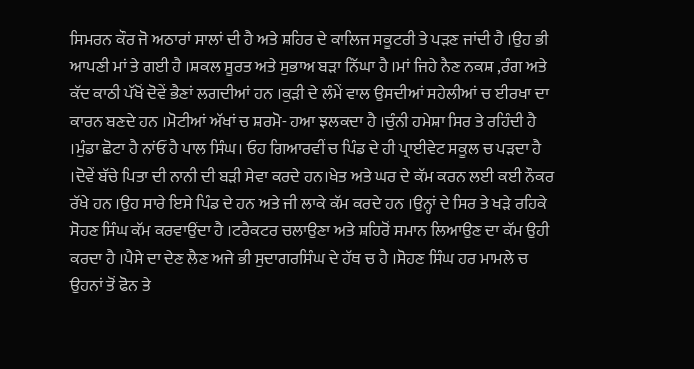ਸਿਮਰਨ ਕੌਰ ਜੋ ਅਠਾਰਾਂ ਸਾਲਾਂ ਦੀ ਹੈ ਅਤੇ ਸ਼ਹਿਰ ਦੇ ਕਾਲਿਜ ਸਕੂਟਰੀ ਤੇ ਪੜਣ ਜਾਂਦੀ ਹੈ ।ਉਹ ਭੀ ਆਪਣੀ ਮਾਂ ਤੇ ਗਈ ਹੈ ।ਸ਼ਕਲ ਸੂਰਤ ਅਤੇ ਸੁਭਾਅ ਬੜਾ ਨਿੱਘਾ ਹੈ ।ਮਾਂ ਜਿਹੇ ਨੈਣ ਨਕਸ਼ ,ਰੰਗ ਅਤੇ ਕੱਦ ਕਾਠੀ ਪੱਖੋਂ ਦੋਵੇਂ ਭੈਣਾਂ ਲਗਦੀਆਂ ਹਨ ।ਕੁੜੀ ਦੇ ਲੰਮੇਂ ਵਾਲ ਉਸਦੀਆਂ ਸਹੇਲੀਆਂ ਚ ਈਰਖਾ ਦਾ ਕਾਰਨ ਬਣਦੇ ਹਨ ।ਮੋਟੀਆਂ ਅੱਖਾਂ ਚ ਸ਼ਰਮੋ- ਹਆ ਝਲਕਦਾ ਹੈ ।ਚੁੰਨੀ ਹਮੇਸ਼ਾ ਸਿਰ ਤੇ ਰਹਿੰਦੀ ਹੈ ।ਮੁੰਡਾ ਛੋਟਾ ਹੈ ਨਾਂਓਂ ਹੈ ਪਾਲ ਸਿੰਘ। ਓਹ ਗਿਆਰਵੀਂ ਚ ਪਿੰਡ ਦੇ ਹੀ ਪ੍ਰਾਈਵੇਟ ਸਕੂਲ ਚ ਪੜਦਾ ਹੈ ।ਦੋਵੇਂ ਬੱਚੇ ਪਿਤਾ ਦੀ ਨਾਨੀ ਦੀ ਬੜੀ ਸੇਵਾ ਕਰਦੇ ਹਨ।ਖੇਤ ਅਤੇ ਘਰ ਦੇ ਕੱਮ ਕਰਨ ਲਈ ਕਈ ਨੌਕਰ ਰੱਖੇ ਹਨ ।ਉਹ ਸਾਰੇ ਇਸੇ ਪਿੰਡ ਦੇ ਹਨ ਅਤੇ ਜੀ ਲਾਕੇ ਕੱਮ ਕਰਦੇ ਹਨ ।ਉਨ੍ਹਾਂ ਦੇ ਸਿਰ ਤੇ ਖੜੇ ਰਹਿਕੇ ਸੋਹਣ ਸਿੰਘ ਕੱਮ ਕਰਵਾਉਂਦਾ ਹੈ ।ਟਰੈਕਟਰ ਚਲਾਉਣਾ ਅਤੇ ਸ਼ਹਿਰੋਂ ਸਮਾਨ ਲਿਆਉਣ ਦਾ ਕੱਮ ਉਹੀ ਕਰਦਾ ਹੈ ।ਪੈਸੇ ਦਾ ਦੇਣ ਲੈਣ ਅਜੇ ਭੀ ਸੁਦਾਗਰਸਿੰਘ ਦੇ ਹੱਥ ਚ ਹੈ ।ਸੋਹਣ ਸਿੰਘ ਹਰ ਮਾਮਲੇ ਚ ਉਹਨਾਂ ਤੋਂ ਫੋਨ ਤੇ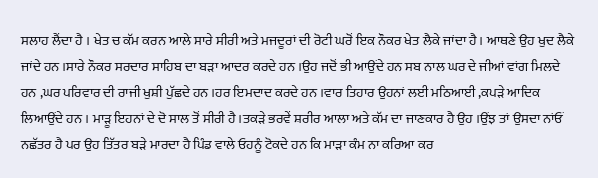ਸਲਾਹ ਲੈਂਦਾ ਹੈ । ਖੇਤ ਚ ਕੱਮ ਕਰਨ ਆਲੇ ਸਾਰੇ ਸੀਰੀ ਅਤੇ ਮਜਦੂਰਾਂ ਦੀ ਰੋਟੀ ਘਰੋਂ ਇਕ ਨੌਕਰ ਖੇਤ ਲੈਕੇ ਜਾਂਦਾ ਹੈ। ਆਥਣੇ ਉਹ ਖੁਦ ਲੈਕੇ ਜਾਂਦੇ ਹਨ ।ਸਾਰੇ ਨੌਕਰ ਸਰਦਾਰ ਸਾਹਿਬ ਦਾ ਬੜਾ ਆਦਰ ਕਰਦੇ ਹਨ ।ਉਹ ਜਦੋਂ ਭੀ ਆਉਂਦੇ ਹਨ ਸਬ ਨਾਲ ਘਰ ਦੇ ਜੀਆਂ ਵਾਂਗ ਮਿਲਦੇ ਹਨ ,ਘਰ ਪਰਿਵਾਰ ਦੀ ਰਾਜੀ ਖੁਸ਼ੀ ਪੁੱਛਦੇ ਹਨ ।ਹਰ ਇਮਦਾਦ ਕਰਦੇ ਹਨ ।ਵਾਰ ਤਿਹਾਰ ਉਹਨਾਂ ਲਈ ਮਠਿਆਈ ,ਕਪੜੇ ਆਦਿਕ ਲਿਆਉਂਦੇ ਹਨ । ਮਾੜੂ ਇਹਨਾਂ ਦੇ ਦੋ ਸਾਲ ਤੋਂ ਸੀਰੀ ਹੈ।ਤਕੜੇ ਭਰਵੇਂ ਸ਼ਰੀਰ ਆਲਾ ਅਤੇ ਕੱਮ ਦਾ ਜਾਣਕਾਰ ਹੈ ਉਹ ।ਉਂਝ ਤਾਂ ਉਸਦਾ ਨਾਂਓਂ ਨਛੱਤਰ ਹੈ ਪਰ ਉਹ ਤਿੱਤਰ ਬੜੇ ਮਾਰਦਾ ਹੈ ਪਿੰਡ ਵਾਲੇ ਓਹਨੂੰ ਟੋਕਦੇ ਹਨ ਕਿ ਮਾੜਾ ਕੰਮ ਨਾ ਕਰਿਆ ਕਰ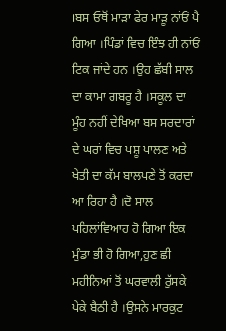।ਬਸ ਓਥੋਂ ਮਾੜਾ ਫੇਰ ਮਾੜੂ ਨਾਂਓਂ ਪੈ ਗਿਆ ।ਪਿੰਡਾਂ ਵਿਚ ਇੰਝ ਹੀ ਨਾਂਓਂ ਟਿਕ ਜਾਂਦੇ ਹਨ ।ਉਹ ਛੱਬੀ ਸਾਲ ਦਾ ਕਾਮਾ ਗਬਰੂ ਹੈ ।ਸਕੂਲ ਦਾ ਮੂੰਹ ਨਹੀਂ ਦੇਖਿਆ ਬਸ ਸਰਦਾਰਾਂ ਦੇ ਘਰਾਂ ਵਿਚ ਪਸ਼ੂ ਪਾਲਣ ਅਤੇ ਖੇਤੀ ਦਾ ਕੱਮ ਬਾਲਪਣੇ ਤੋਂ ਕਰਦਾ ਆ ਰਿਹਾ ਹੈ ।ਦੋ ਸਾਲ ਪਹਿਲਾਂਵਿਆਹ ਹੋ ਗਿਆ ਇਕ ਮੁੰਡਾ ਭੀ ਹੋ ਗਿਆ,ਹੁਣ ਛੀ ਮਹੀਨਿਆਂ ਤੋਂ ਘਰਵਾਲੀ ਰੁੱਸਕੇ ਪੇਕੇ ਬੈਠੀ ਹੈ ।ਉਸਨੇ ਮਾਰਕੁਟ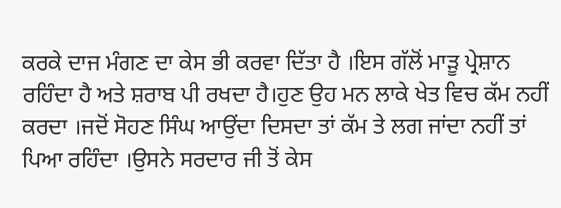ਕਰਕੇ ਦਾਜ ਮੰਗਣ ਦਾ ਕੇਸ ਭੀ ਕਰਵਾ ਦਿੱਤਾ ਹੈ ।ਇਸ ਗੱਲੋਂ ਮਾੜੂ ਪ੍ਰੇਸ਼ਾਨ ਰਹਿੰਦਾ ਹੈ ਅਤੇ ਸ਼ਰਾਬ ਪੀ ਰਖਦਾ ਹੈ।ਹੁਣ ਉਹ ਮਨ ਲਾਕੇ ਖੇਤ ਵਿਚ ਕੱਮ ਨਹੀਂ ਕਰਦਾ ।ਜਦੋਂ ਸੋਹਣ ਸਿੰਘ ਆਉਂਦਾ ਦਿਸਦਾ ਤਾਂ ਕੱਮ ਤੇ ਲਗ ਜਾਂਦਾ ਨਹੀਂ ਤਾਂ ਪਿਆ ਰਹਿੰਦਾ ।ਉਸਨੇ ਸਰਦਾਰ ਜੀ ਤੋਂ ਕੇਸ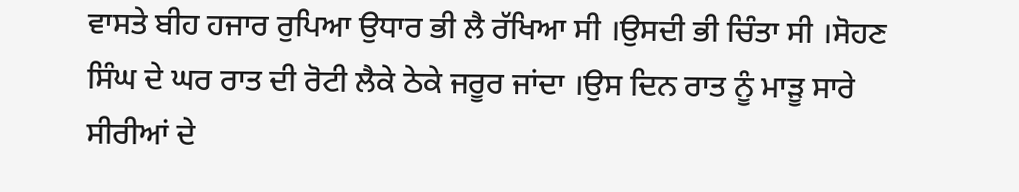ਵਾਸਤੇ ਬੀਹ ਹਜਾਰ ਰੁਪਿਆ ਉਧਾਰ ਭੀ ਲੈ ਰੱਖਿਆ ਸੀ ।ਉਸਦੀ ਭੀ ਚਿੰਤਾ ਸੀ ।ਸੋਹਣ ਸਿੰਘ ਦੇ ਘਰ ਰਾਤ ਦੀ ਰੋਟੀ ਲੈਕੇ ਠੇਕੇ ਜਰੂਰ ਜਾਂਦਾ ।ਉਸ ਦਿਨ ਰਾਤ ਨੂੰ ਮਾੜੂ ਸਾਰੇ ਸੀਰੀਆਂ ਦੇ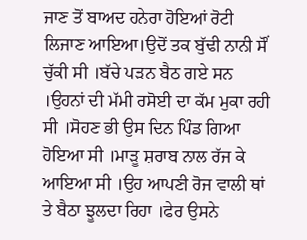ਜਾਣ ਤੋਂ ਬਾਅਦ ਹਨੇਰਾ ਹੋਇਆਂ ਰੋਟੀ ਲਿਜਾਣ ਆਇਆ।ਉਦੋਂ ਤਕ ਬੁੱਢੀ ਨਾਨੀ ਸੌਂ ਚੁੱਕੀ ਸੀ ।ਬੱਚੇ ਪੜਨ ਬੈਠ ਗਏ ਸਨ ।ਉਹਨਾਂ ਦੀ ਮੱਮੀ ਰਸੋਈ ਦਾ ਕੱਮ ਮੁਕਾ ਰਹੀ ਸੀ ।ਸੋਹਣ ਭੀ ਉਸ ਦਿਨ ਪਿੰਡ ਗਿਆ ਹੋਇਆ ਸੀ ।ਮਾੜੂ ਸ਼ਰਾਬ ਨਾਲ ਰੱਜ ਕੇ ਆਇਆ ਸੀ ।ਉਹ ਆਪਣੀ ਰੋਜ ਵਾਲੀ ਥਾਂ ਤੇ ਬੈਠਾ ਝੂਲਦਾ ਰਿਹਾ ।ਫੇਰ ਉਸਨੇ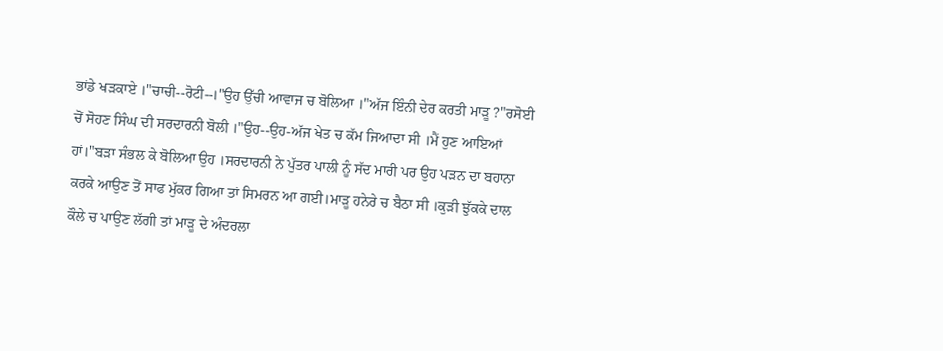ਭਾਂਡੇ ਖੜਕਾਏ ।"ਚਾਚੀ--ਰੋਟੀ--।"ਉਹ ਉੱਚੀ ਆਵਾਜ ਚ ਬੋਲਿਆ ।"ਅੱਜ ਇੰਨੀ ਦੇਰ ਕਰਤੀ ਮਾੜੂ ?"ਰਸੋਈ ਚੋਂ ਸੋਹਣ ਸਿੰਘ ਦੀ ਸਰਦਾਰਨੀ ਬੋਲੀ ।"ਉਹ--ਉਹ-ਅੱਜ ਖੇਤ ਚ ਕੱਮ ਜਿਆਦਾ ਸੀ ।ਮੈਂ ਹੁਣ ਆਇਆਂ ਹਾਂ।"ਬੜਾ ਸੰਭਲ ਕੇ ਬੋਲਿਆ ਉਹ ।ਸਰਦਾਰਨੀ ਨੇ ਪੁੱਤਰ ਪਾਲੀ ਨੂੰ ਸੱਦ ਮਾਰੀ ਪਰ ਉਹ ਪੜਨ ਦਾ ਬਹਾਨਾ ਕਰਕੇ ਆਉਣ ਤੋਂ ਸਾਫ ਮੁੱਕਰ ਗਿਆ ਤਾਂ ਸਿਮਰਨ ਆ ਗਈ।ਮਾੜੂ ਹਨੇਰੇ ਚ ਬੈਠਾ ਸੀ ।ਕੁੜੀ ਝੁੱਕਕੇ ਦਾਲ ਕੌਲੇ ਚ ਪਾਉਣ ਲੱਗੀ ਤਾਂ ਮਾੜੂ ਦੇ ਅੰਦਰਲਾ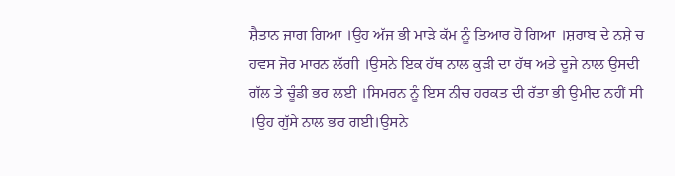ਸ਼ੈਤਾਨ ਜਾਗ ਗਿਆ ।ਉਹ ਅੱਜ ਭੀ ਮਾੜੇ ਕੱਮ ਨੂੰ ਤਿਆਰ ਹੋ ਗਿਆ ।ਸ਼ਰਾਬ ਦੇ ਨਸ਼ੇ ਚ ਹਵਸ ਜੋਰ ਮਾਰਨ ਲੱਗੀ ।ਉਸਨੇ ਇਕ ਹੱਥ ਨਾਲ ਕੁੜੀ ਦਾ ਹੱਥ ਅਤੇ ਦੂਜੇ ਨਾਲ ਉਸਦੀ ਗੱਲ ਤੇ ਚੂੰਡੀ ਭਰ ਲਈ ।ਸਿਮਰਨ ਨੂੰ ਇਸ ਨੀਚ ਹਰਕਤ ਦੀ ਰੱਤਾ ਭੀ ਉਮੀਦ ਨਹੀਂ ਸੀ ।ਉਹ ਗੁੱਸੇ ਨਾਲ ਭਰ ਗਈ।ਉਸਨੇ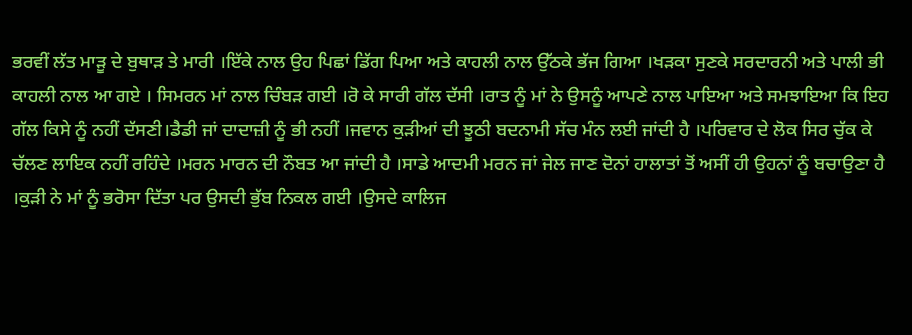ਭਰਵੀਂ ਲੱਤ ਮਾੜੂ ਦੇ ਬੁਥਾੜ ਤੇ ਮਾਰੀ ।ਇੱਕੇ ਨਾਲ ਉਹ ਪਿਛਾਂ ਡਿੱਗ ਪਿਆ ਅਤੇ ਕਾਹਲੀ ਨਾਲ ਉੱਠਕੇ ਭੱਜ ਗਿਆ ।ਖੜਕਾ ਸੁਣਕੇ ਸਰਦਾਰਨੀ ਅਤੇ ਪਾਲੀ ਭੀ ਕਾਹਲੀ ਨਾਲ ਆ ਗਏ । ਸਿਮਰਨ ਮਾਂ ਨਾਲ ਚਿੰਬੜ ਗਈ ।ਰੋ ਕੇ ਸਾਰੀ ਗੱਲ ਦੱਸੀ ।ਰਾਤ ਨੂੰ ਮਾਂ ਨੇ ਉਸਨੂੰ ਆਪਣੇ ਨਾਲ ਪਾਇਆ ਅਤੇ ਸਮਝਾਇਆ ਕਿ ਇਹ ਗੱਲ ਕਿਸੇ ਨੂੰ ਨਹੀਂ ਦੱਸਣੀ।ਡੈਡੀ ਜਾਂ ਦਾਦਾਜ਼ੀ ਨੂੰ ਭੀ ਨਹੀਂ ।ਜਵਾਨ ਕੁੜੀਆਂ ਦੀ ਝੂਠੀ ਬਦਨਾਮੀ ਸੱਚ ਮੰਨ ਲਈ ਜਾਂਦੀ ਹੈ ।ਪਰਿਵਾਰ ਦੇ ਲੋਕ ਸਿਰ ਚੁੱਕ ਕੇ ਚੱਲਣ ਲਾਇਕ ਨਹੀਂ ਰਹਿੰਦੇ ।ਮਰਨ ਮਾਰਨ ਦੀ ਨੌਬਤ ਆ ਜਾਂਦੀ ਹੈ ।ਸਾਡੇ ਆਦਮੀ ਮਰਨ ਜਾਂ ਜੇਲ ਜਾਣ ਦੋਨਾਂ ਹਾਲਾਤਾਂ ਤੋਂ ਅਸੀਂ ਹੀ ਉਹਨਾਂ ਨੂੰ ਬਚਾਉਣਾ ਹੈ ।ਕੁੜੀ ਨੇ ਮਾਂ ਨੂੰ ਭਰੋਸਾ ਦਿੱਤਾ ਪਰ ਉਸਦੀ ਭੁੱਬ ਨਿਕਲ ਗਈ ।ਉਸਦੇ ਕਾਲਿਜ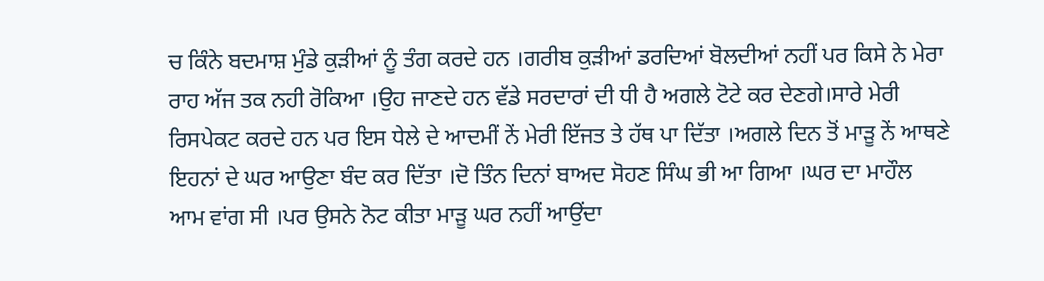ਚ ਕਿੰਨੇ ਬਦਮਾਸ਼ ਮੁੰਡੇ ਕੁੜੀਆਂ ਨੂੰ ਤੰਗ ਕਰਦੇ ਹਨ ।ਗਰੀਬ ਕੁੜੀਆਂ ਡਰਦਿਆਂ ਬੋਲਦੀਆਂ ਨਹੀਂ ਪਰ ਕਿਸੇ ਨੇ ਮੇਰਾ ਰਾਹ ਅੱਜ ਤਕ ਨਹੀ ਰੋਕਿਆ ।ਉਹ ਜਾਣਦੇ ਹਨ ਵੱਡੇ ਸਰਦਾਰਾਂ ਦੀ ਧੀ ਹੈ ਅਗਲੇ ਟੋਟੇ ਕਰ ਦੇਣਗੇ।ਸਾਰੇ ਮੇਰੀ ਰਿਸਪੇਕਟ ਕਰਦੇ ਹਨ ਪਰ ਇਸ ਧੇਲੇ ਦੇ ਆਦਮੀਂ ਨੇਂ ਮੇਰੀ ਇੱਜਤ ਤੇ ਹੱਥ ਪਾ ਦਿੱਤਾ ।ਅਗਲੇ ਦਿਨ ਤੋਂ ਮਾੜੂ ਨੇਂ ਆਥਣੇ ਇਹਨਾਂ ਦੇ ਘਰ ਆਉਣਾ ਬੰਦ ਕਰ ਦਿੱਤਾ ।ਦੋ ਤਿੰਨ ਦਿਨਾਂ ਬਾਅਦ ਸੋਹਣ ਸਿੰਘ ਭੀ ਆ ਗਿਆ ।ਘਰ ਦਾ ਮਾਹੌਲ ਆਮ ਵਾਂਗ ਸੀ ।ਪਰ ਉਸਨੇ ਨੋਟ ਕੀਤਾ ਮਾੜੂ ਘਰ ਨਹੀਂ ਆਉਂਦਾ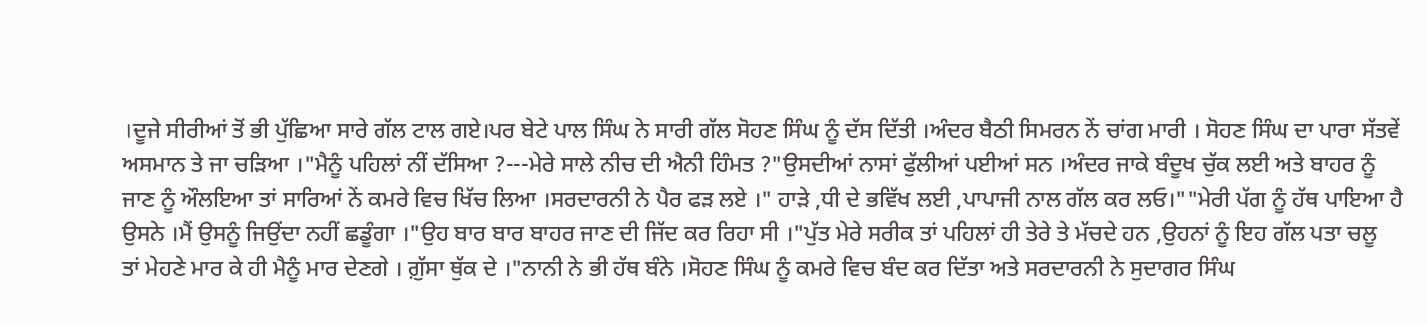।ਦੂਜੇ ਸੀਰੀਆਂ ਤੋਂ ਭੀ ਪੁੱਛਿਆ ਸਾਰੇ ਗੱਲ ਟਾਲ ਗਏ।ਪਰ ਬੇਟੇ ਪਾਲ ਸਿੰਘ ਨੇ ਸਾਰੀ ਗੱਲ ਸੋਹਣ ਸਿੰਘ ਨੂੰ ਦੱਸ ਦਿੱਤੀ ।ਅੰਦਰ ਬੈਠੀ ਸਿਮਰਨ ਨੇਂ ਚਾਂਗ ਮਾਰੀ । ਸੋਹਣ ਸਿੰਘ ਦਾ ਪਾਰਾ ਸੱਤਵੇਂ ਅਸਮਾਨ ਤੇ ਜਾ ਚੜਿਆ ।"ਮੈਨੂੰ ਪਹਿਲਾਂ ਨੀਂ ਦੱਸਿਆ ?---ਮੇਰੇ ਸਾਲੇ ਨੀਚ ਦੀ ਐਨੀ ਹਿੰਮਤ ?"ਉਸਦੀਆਂ ਨਾਸਾਂ ਫੁੱਲੀਆਂ ਪਈਆਂ ਸਨ ।ਅੰਦਰ ਜਾਕੇ ਬੰਦੂਖ ਚੁੱਕ ਲਈ ਅਤੇ ਬਾਹਰ ਨੂੰ ਜਾਣ ਨੂੰ ਔਲਇਆ ਤਾਂ ਸਾਰਿਆਂ ਨੇਂ ਕਮਰੇ ਵਿਚ ਖਿੱਚ ਲਿਆ ।ਸਰਦਾਰਨੀ ਨੇ ਪੈਰ ਫੜ ਲਏ ।" ਹਾੜੇ ,ਧੀ ਦੇ ਭਵਿੱਖ ਲਈ ,ਪਾਪਾਜੀ ਨਾਲ ਗੱਲ ਕਰ ਲਓ।""ਮੇਰੀ ਪੱਗ ਨੂੰ ਹੱਥ ਪਾਇਆ ਹੈ ਉਸਨੇ ।ਮੈਂ ਉਸਨੂੰ ਜਿਉਂਦਾ ਨਹੀਂ ਛਡੂੰਗਾ ।"ਉਹ ਬਾਰ ਬਾਰ ਬਾਹਰ ਜਾਣ ਦੀ ਜਿੱਦ ਕਰ ਰਿਹਾ ਸੀ ।"ਪੁੱਤ ਮੇਰੇ ਸਰੀਕ ਤਾਂ ਪਹਿਲਾਂ ਹੀ ਤੇਰੇ ਤੇ ਮੱਚਦੇ ਹਨ ,ਉਹਨਾਂ ਨੂੰ ਇਹ ਗੱਲ ਪਤਾ ਚਲੂ ਤਾਂ ਮੇਹਣੇ ਮਾਰ ਕੇ ਹੀ ਮੈਨੂੰ ਮਾਰ ਦੇਣਗੇ । ਗ਼ੁੱਸਾ ਥੁੱਕ ਦੇ ।"ਨਾਨੀ ਨੇ ਭੀ ਹੱਥ ਬੰਨੇ ।ਸੋਹਣ ਸਿੰਘ ਨੂੰ ਕਮਰੇ ਵਿਚ ਬੰਦ ਕਰ ਦਿੱਤਾ ਅਤੇ ਸਰਦਾਰਨੀ ਨੇ ਸੁਦਾਗਰ ਸਿੰਘ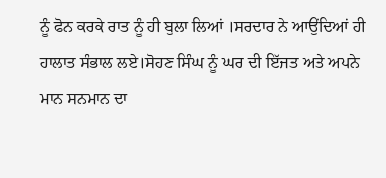ਨੂੰ ਫੋਨ ਕਰਕੇ ਰਾਤ ਨੂੰ ਹੀ ਬੁਲਾ ਲਿਆਂ ।ਸਰਦਾਰ ਨੇ ਆਉਂਦਿਆਂ ਹੀ ਹਾਲਾਤ ਸੰਭਾਲ ਲਏ।ਸੋਹਣ ਸਿੰਘ ਨੂੰ ਘਰ ਦੀ ਇੱਜਤ ਅਤੇ ਅਪਨੇ ਮਾਨ ਸਨਮਾਨ ਦਾ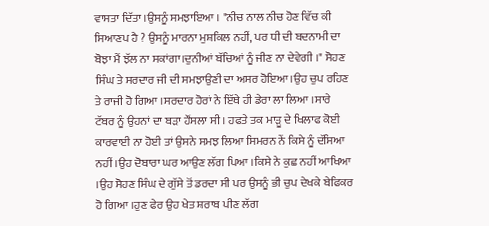ਵਾਸਤਾ ਦਿੱਤਾ ।ਉਸਨੂੰ ਸਮਝਾਇਆ । "ਨੀਚ ਨਾਲ ਨੀਚ ਹੋਣ ਵਿੱਚ ਕੀ ਸਿਆਣਪ ਹੈ ? ਉਸਨੂੰ ਮਾਰਨਾ ਮੁਸ਼ਕਿਲ ਨਹੀਂ, ਪਰ ਧੀ ਦੀ ਬਦਨਾਮੀ ਦਾ ਬੋਝਾ ਮੈਂ ਝੱਲ ਨਾ ਸਕਾਂਗਾ।ਦੁਨੀਆਂ ਬੱਚਿਆਂ ਨੂੰ ਜੀਣ ਨਾ ਦੇਵੇਗੀ ।" ਸੋਹਣ ਸਿੰਘ ਤੇ ਸਰਦਾਰ ਜੀ ਦੀ ਸਮਝਾਉਣੀ ਦਾ ਅਸਰ ਹੋਇਆ।ਉਹ ਚੁਪ ਰਹਿਣ ਤੇ ਰਾਜੀ ਹੋ ਗਿਆ ।ਸਰਦਾਰ ਹੋਰਾਂ ਨੇ ਇੱਥੇ ਹੀ ਡੇਰਾ ਲਾ ਲਿਆ ।ਸਾਰੇ ਟੱਬਰ ਨੂੰ ਉਹਨਾਂ ਦਾ ਬੜਾ ਹੌਂਸਲਾ ਸੀ । ਹਫਤੇ ਤਕ ਮਾੜੂ ਦੇ ਖਿਲਾਫ ਕੋਈ ਕਾਰਵਾਈ ਨਾ ਹੋਈ ਤਾਂ ਉਸਨੇ ਸਮਝ ਲਿਆ ਸਿਮਰਨ ਨੇਂ ਕਿਸੇ ਨੂੰ ਦੱਸਿਆ ਨਹੀਂ ।ਉਹ ਦੋਬਾਰਾ ਘਰ ਆਉਣ ਲੱਗ ਪਿਆ ।ਕਿਸੇ ਨੇ ਕੁਛ ਨਹੀਂ ਆਖਿਆ ।ਉਹ ਸੋਹਣ ਸਿੰਘ ਦੇ ਗੁੱਸੇ ਤੋਂ ਡਰਦਾ ਸੀ ਪਰ ਉਸਨੂੰ ਭੀ ਚੁਪ ਦੇਖਕੇ ਬੇਫਿਕਰ ਹੋ ਗਿਆ ।ਹੁਣ ਫੇਰ ਉਹ ਖੇਤ ਸ਼ਰਾਬ ਪੀਣ ਲੱਗ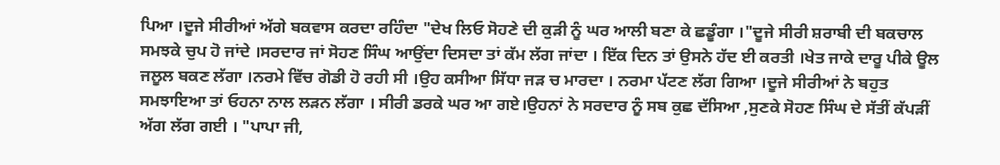ਪਿਆ ।ਦੂਜੇ ਸੀਰੀਆਂ ਅੱਗੇ ਬਕਵਾਸ ਕਰਦਾ ਰਹਿੰਦਾ "ਦੇਖ ਲਿਓ ਸੋਹਣੇ ਦੀ ਕੁੜੀ ਨੂੰ ਘਰ ਆਲੀ ਬਣਾ ਕੇ ਛਡੂੰਗਾ ।"ਦੂਜੇ ਸੀਰੀ ਸ਼ਰਾਬੀ ਦੀ ਬਕਚਾਲ ਸਮਝਕੇ ਚੁਪ ਹੋ ਜਾਂਦੇ ।ਸਰਦਾਰ ਜਾਂ ਸੋਹਣ ਸਿੰਘ ਆਉਂਦਾ ਦਿਸਦਾ ਤਾਂ ਕੱਮ ਲੱਗ ਜਾਂਦਾ । ਇੱਕ ਦਿਨ ਤਾਂ ਉਸਨੇ ਹੱਦ ਈ ਕਰਤੀ ।ਖੇਤ ਜਾਕੇ ਦਾਰੂ ਪੀਕੇ ਊਲ ਜਲੂਲ ਬਕਣ ਲੱਗਾ ।ਨਰਮੇ ਵਿੱਚ ਗੋਡੀ ਹੋ ਰਹੀ ਸੀ ।ਉਹ ਕਸੀਆ ਸਿੱਧਾ ਜੜ ਚ ਮਾਰਦਾ । ਨਰਮਾ ਪੱਟਣ ਲੱਗ ਗਿਆ ।ਦੂਜੇ ਸੀਰੀਆਂ ਨੇ ਬਹੁਤ ਸਮਝਾਇਆ ਤਾਂ ਓਹਨਾ ਨਾਲ ਲੜਨ ਲੱਗਾ । ਸੀਰੀ ਡਰਕੇ ਘਰ ਆ ਗਏ।ਉਹਨਾਂ ਨੇ ਸਰਦਾਰ ਨੂੰ ਸਬ ਕੁਛ ਦੱਸਿਆ ,ਸੁਣਕੇ ਸੋਹਣ ਸਿੰਘ ਦੇ ਸੱਤੀਂ ਕੱਪੜੀਂ ਅੱਗ ਲੱਗ ਗਈ । "ਪਾਪਾ ਜੀ,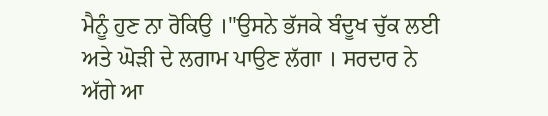ਮੈਨੂੰ ਹੁਣ ਨਾ ਰੋਕਿਉ ।"ਉਸਨੇ ਭੱਜਕੇ ਬੰਦੂਖ ਚੁੱਕ ਲਈ ਅਤੇ ਘੋੜੀ ਦੇ ਲਗਾਮ ਪਾਉਣ ਲੱਗਾ । ਸਰਦਾਰ ਨੇ ਅੱਗੇ ਆ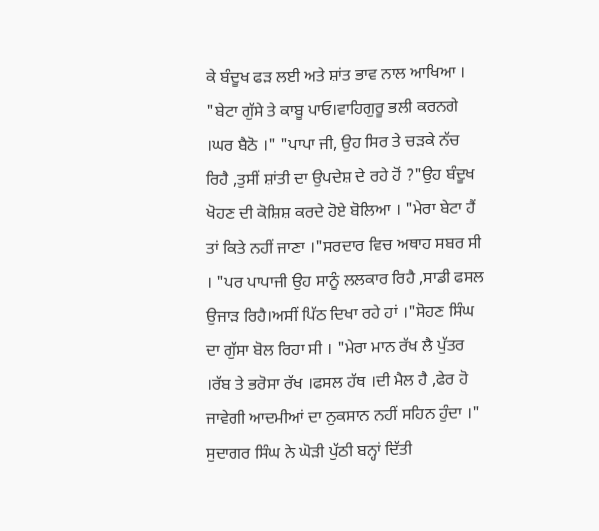ਕੇ ਬੰਦੂਖ ਫੜ ਲਈ ਅਤੇ ਸ਼ਾਂਤ ਭਾਵ ਨਾਲ ਆਖਿਆ । "ਬੇਟਾ ਗੁੱਸੇ ਤੇ ਕਾਬੂ ਪਾਓ।ਵਾਹਿਗੁਰੂ ਭਲੀ ਕਰਨਗੇ ।ਘਰ ਬੈਠੋ ।" "ਪਾਪਾ ਜੀ, ਉਹ ਸਿਰ ਤੇ ਚੜਕੇ ਨੱਚ ਰਿਹੈ ,ਤੁਸੀਂ ਸ਼ਾਂਤੀ ਦਾ ਉਪਦੇਸ਼ ਦੇ ਰਹੇ ਹੋਂ ?"ਉਹ ਬੰਦੂਖ ਖੋਹਣ ਦੀ ਕੋਸ਼ਿਸ਼ ਕਰਦੇ ਹੋਏ ਬੋਲਿਆ । "ਮੇਰਾ ਬੇਟਾ ਹੈਂ ਤਾਂ ਕਿਤੇ ਨਹੀਂ ਜਾਣਾ ।"ਸਰਦਾਰ ਵਿਚ ਅਥਾਹ ਸਬਰ ਸੀ । "ਪਰ ਪਾਪਾਜੀ ਉਹ ਸਾਨੂੰ ਲਲਕਾਰ ਰਿਹੈ ,ਸਾਡੀ ਫਸਲ ਉਜਾੜ ਰਿਹੈ।ਅਸੀਂ ਪਿੱਠ ਦਿਖਾ ਰਹੇ ਹਾਂ ।"ਸੋਹਣ ਸਿੰਘ ਦਾ ਗੁੱਸਾ ਬੋਲ ਰਿਹਾ ਸੀ । "ਮੇਰਾ ਮਾਨ ਰੱਖ ਲੈ ਪੁੱਤਰ ।ਰੱਬ ਤੇ ਭਰੋਸਾ ਰੱਖ ।ਫਸਲ ਹੱਥ ।ਦੀ ਮੈਲ ਹੈ ,ਫੇਰ ਹੋ ਜਾਵੇਗੀ ਆਦਮੀਆਂ ਦਾ ਨੁਕਸਾਨ ਨਹੀਂ ਸਹਿਨ ਹੁੰਦਾ ।" ਸੁਦਾਗਰ ਸਿੰਘ ਨੇ ਘੋੜੀ ਪੁੱਠੀ ਬਨ੍ਹਾਂ ਦਿੱਤੀ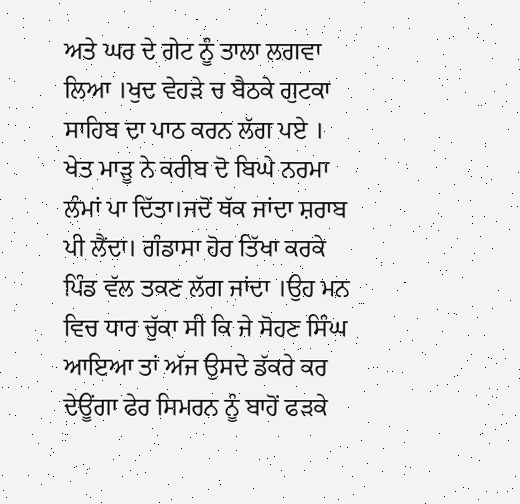ਅਤੇ ਘਰ ਦੇ ਗੇਟ ਨੂੰ ਤਾਲਾ ਲਗਵਾ ਲਿਆ ।ਖੁਦ ਵੇਹੜੇ ਚ ਬੈਠਕੇ ਗੁਟਕਾ ਸਾਹਿਬ ਦਾ ਪਾਠ ਕਰਨ ਲੱਗ ਪਏ । ਖੇਤ ਮਾੜੂ ਨੇ ਕਰੀਬ ਦੋ ਬਿਘੇ ਨਰਮਾ ਲੰਮਾਂ ਪਾ ਦਿੱਤਾ।ਜਦੋਂ ਥੱਕ ਜਾਂਦਾ ਸ਼ਰਾਬ ਪੀ ਲੈਂਦਾ। ਗੰਡਾਸਾ ਹੋਰ ਤਿੱਖਾ ਕਰਕੇ ਪਿੰਡ ਵੱਲ ਤਕਣ ਲੱਗ ਜਾਂਦਾ ।ਉਹ ਮਨ ਵਿਚ ਧਾਰ ਚੁੱਕਾ ਸੀ ਕਿ ਜੇ ਸੋਹਣ ਸਿੰਘ ਆਇਆ ਤਾਂ ਅੱਜ ਉਸਦੇ ਡੱਕਰੇ ਕਰ ਦੇਊਂਗਾ ਫੇਰ ਸਿਮਰਨ ਨੂੰ ਬਾਹੋਂ ਫੜਕੇ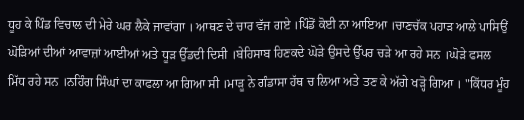ਧੂਹ ਕੇ ਪਿੰਡ ਵਿਚਾਲ ਦੀ ਮੇਰੇ ਘਰ ਲੈਕੇ ਜਾਵਾਂਗਾ । ਆਥਣ ਦੇ ਚਾਰ ਵੱਜ ਗਏ ।ਪਿੰਡੋਂ ਕੋਈ ਨਾ ਆਇਆ ।ਚਾਣਚੱਕ ਪਹਾੜ ਆਲੇ ਪਾਸਿਉਂ ਘੋੜਿਆਂ ਦੀਆਂ ਆਵਾਜ਼ਾਂ ਆਈਆਂ ਅਤੇ ਧੂੜ ਉੱਡਦੀ ਦਿਸੀ ।ਬੇਹਿਸਾਬ ਹਿਣਕਦੇ ਘੋੜੇ ਉਸਦੇ ਉੱਪਰ ਚੜੇ ਆ ਰਹੇ ਸਨ ।ਘੋੜੇ ਫਸਲ ਮਿੱਧ ਰਹੇ ਸਨ ।ਨਹਿੰਗ ਸਿੰਘਾਂ ਦਾ ਕਾਫਲਾ ਆ ਗਿਆ ਸੀ ।ਮਾੜੂ ਨੇ ਗੰਡਾਸਾ ਹੱਥ ਚ ਲਿਆ ਅਤੇ ਤਣ ਕੇ ਅੱਗੇ ਖੜ੍ਹੋ ਗਿਆ । "ਕਿੱਧਰ ਮੂੰਹ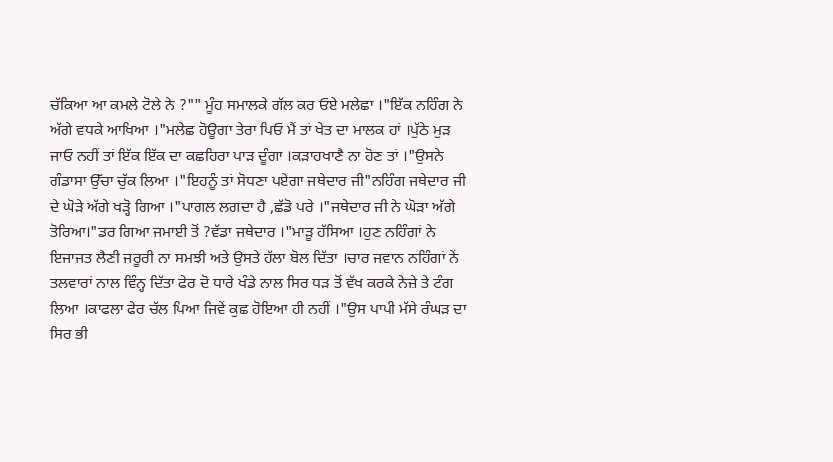ਚੱਕਿਆ ਆ ਕਮਲੇ ਟੋਲੇ ਨੇ ?"" ਮੂੰਹ ਸਮਾਲਕੇ ਗੱਲ ਕਰ ਓਏ ਮਲੇਛਾ ।"ਇੱਕ ਨਹਿੰਗ ਨੇ ਅੱਗੇ ਵਧਕੇ ਆਖਿਆ ।"ਮਲੇਛ ਹੋਊਗਾ ਤੇਰਾ ਪਿਓ ਮੈਂ ਤਾਂ ਖੇਤ ਦਾ ਮਾਲਕ ਹਾਂ ।ਪੁੱਠੇ ਮੁੜ ਜਾਓ ਨਹੀਂ ਤਾਂ ਇੱਕ ਇੱਕ ਦਾ ਕਛਹਿਰਾ ਪਾੜ ਦੂੰਗਾ ।ਕੜਾਹਖਾਣੈ ਨਾ ਹੋਣ ਤਾਂ ।"ਉਸਨੇ ਗੰਡਾਸਾ ਉੱਚਾ ਚੁੱਕ ਲਿਆ ।"ਇਹਨੂੰ ਤਾਂ ਸੋਧਣਾ ਪਏਗਾ ਜਥੇਦਾਰ ਜੀ"ਨਹਿੰਗ ਜਥੇਦਾਰ ਜੀ ਦੇ ਘੋੜੇ ਅੱਗੇ ਖੜ੍ਹੋ ਗਿਆ ।"ਪਾਗਲ ਲਗਦਾ ਹੈ ,ਛੱਡੋ ਪਰੇ ।"ਜਥੇਦਾਰ ਜੀ ਨੇ ਘੋੜਾ ਅੱਗੇ ਤੋਰਿਆ।"ਡਰ ਗਿਆ ਜਮਾਈ ਤੋਂ ?ਵੱਡਾ ਜਥੇਦਾਰ ।"ਮਾੜੂ ਹੱਸਿਆ ।ਹੁਣ ਨਹਿੰਗਾਂ ਨੇ ਇਜਾਜਤ ਲੈਣੀ ਜਰੂਰੀ ਨਾ ਸਮਝੀ ਅਤੇ ਉਸਤੇ ਹੱਲਾ ਬੋਲ ਦਿੱਤਾ ।ਚਾਰ ਜਵਾਨ ਨਹਿੰਗਾਂ ਨੇਂ ਤਲਵਾਰਾਂ ਨਾਲ ਵਿੰਨ੍ਹ ਦਿੱਤਾ ਫੇਰ ਦੋ ਧਾਰੇ ਖੰਡੇ ਨਾਲ ਸਿਰ ਧੜ ਤੋਂ ਵੱਖ ਕਰਕੇ ਨੇਜ਼ੇ ਤੇ ਟੰਗ ਲਿਆ ।ਕਾਫਲਾ ਫੇਰ ਚੱਲ ਪਿਆ ਜਿਵੇਂ ਕੁਛ ਹੋਇਆ ਹੀ ਨਹੀਂ ।"ਉਸ ਪਾਪੀ ਮੱਸੇ ਰੰਘੜ ਦਾ ਸਿਰ ਭੀ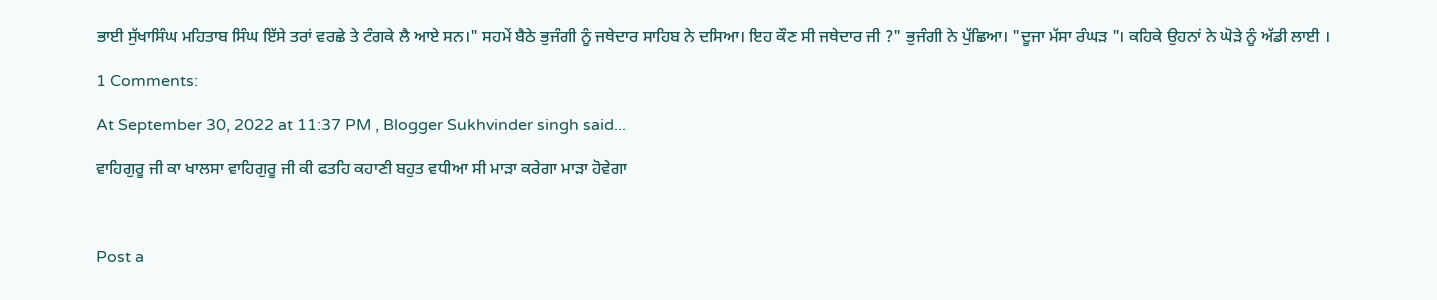ਭਾਈ ਸੁੱਖਾਸਿੰਘ ਮਹਿਤਾਬ ਸਿੰਘ ਇੱਸੇ ਤਰਾਂ ਵਰਛੇ ਤੇ ਟੰਗਕੇ ਲੈ ਆਏ ਸਨ।" ਸਹਮੇਂ ਬੈਠੇ ਭੁਜੰਗੀ ਨੂੰ ਜਥੇਦਾਰ ਸਾਹਿਬ ਨੇ ਦਸਿਆ। ਇਹ ਕੌਣ ਸੀ ਜਥੇਦਾਰ ਜੀ ?" ਭੁਜੰਗੀ ਨੇ ਪੁੱਛਿਆ। "ਦੂਜਾ ਮੱਸਾ ਰੰਘੜ "। ਕਹਿਕੇ ਉਹਨਾਂ ਨੇ ਘੋੜੇ ਨੂੰ ਅੱਡੀ ਲਾਈ ।

1 Comments:

At September 30, 2022 at 11:37 PM , Blogger Sukhvinder singh said...

ਵਾਹਿਗੁਰੂ ਜੀ ਕਾ ਖਾਲਸਾ ਵਾਹਿਗੁਰੂ ਜੀ ਕੀ ਫਤਹਿ ਕਹਾਣੀ ਬਹੁਤ ਵਧੀਆ ਸੀ ਮਾੜਾ ਕਰੇਗਾ ਮਾੜਾ ਹੋਵੇਗਾ



Post a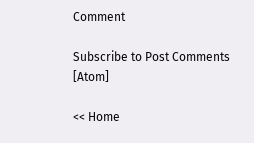Comment

Subscribe to Post Comments [Atom]

<< Home